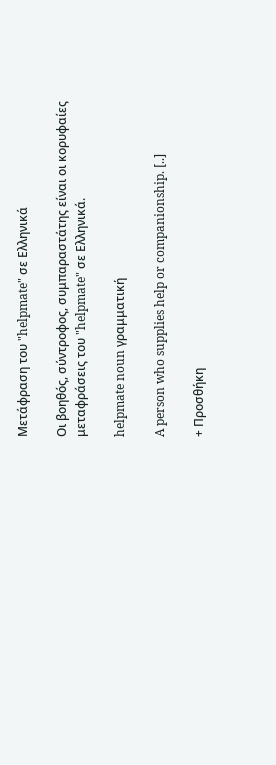Μετάφραση του "helpmate" σε Ελληνικά

Οι βοηθός, σύντροφος, συμπαραστάτης είναι οι κορυφαίες μεταφράσεις του "helpmate" σε Ελληνικά.

helpmate noun γραμματική

A person who supplies help or companionship. [..]

+ Προσθήκη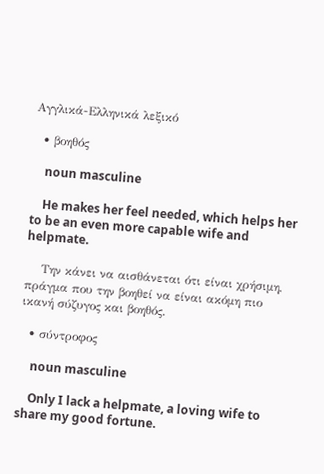Αγγλικά-Ελληνικά λεξικό

  • βοηθός

    noun masculine

    He makes her feel needed, which helps her to be an even more capable wife and helpmate.

    Την κάνει να αισθάνεται ότι είναι χρήσιμη, πράγμα που την βοηθεί να είναι ακόμη πιο ικανή σύζυγος και βοηθός.

  • σύντροφος

    noun masculine

    Only I lack a helpmate, a loving wife to share my good fortune.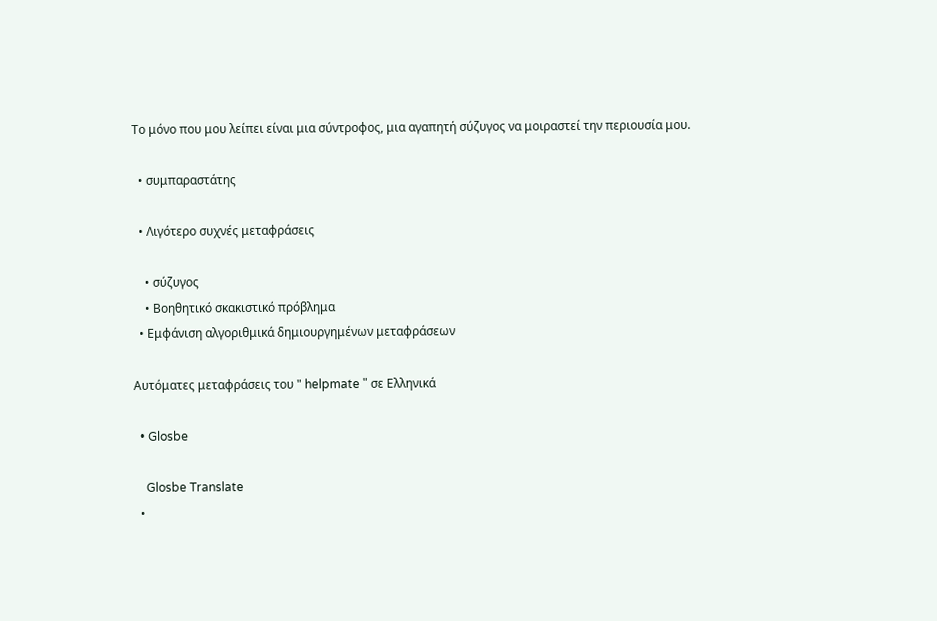Το μόνο που μου λείπει είναι μια σύντροφος, μια αγαπητή σύζυγος να μοιραστεί την περιουσία μου.

  • συμπαραστάτης

  • Λιγότερο συχνές μεταφράσεις

    • σύζυγος
    • Βοηθητικό σκακιστικό πρόβλημα
  • Εμφάνιση αλγοριθμικά δημιουργημένων μεταφράσεων

Αυτόματες μεταφράσεις του " helpmate " σε Ελληνικά

  • Glosbe

    Glosbe Translate
  •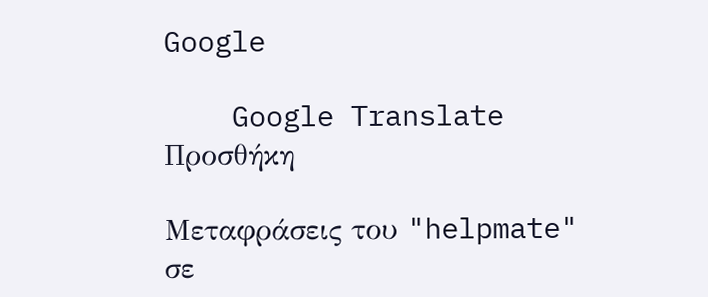Google

    Google Translate
Προσθήκη

Μεταφράσεις του "helpmate" σε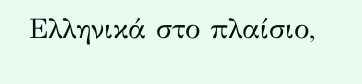Ελληνικά στο πλαίσιο,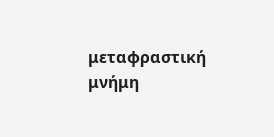μεταφραστική μνήμη